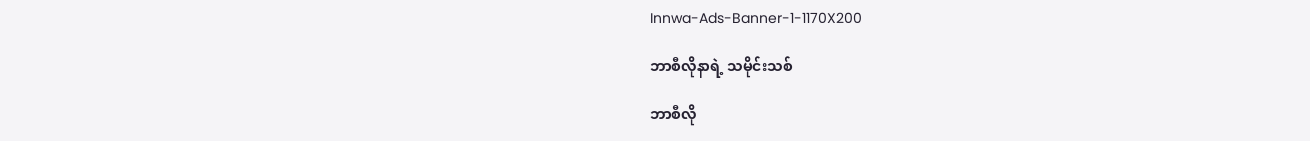Innwa-Ads-Banner-1-1170X200

ဘာစီလိုနာရဲ့ သမိုင်းသစ်

ဘာစီလို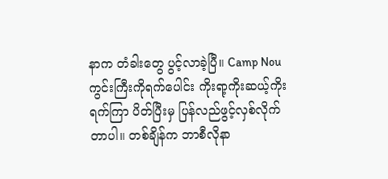နာက တံခါးတွေ ပွင့်လာခဲ့ပြီ။ Camp Nou ကွင်းကြီးကိုရက်ပေါင်း ကိုးရာ့ကိုးဆယ့်ကိုးရက်ကြာ ပိတ်ပြီးမှ ပြန်လည်ဖွင့်လှစ်လိုက်တာပါ။ တစ်ချိန်က ဘာစီလိုနာ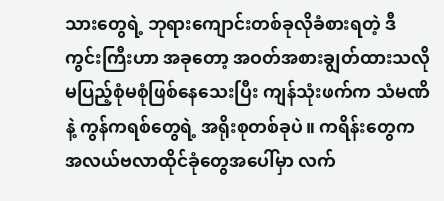သားတွေရဲ့ ဘုရားကျောင်းတစ်ခုလိုခံစားရတဲ့ ဒီကွင်းကြီးဟာ အခုတော့ အဝတ်အစားချွတ်ထားသလို မပြည့်စုံမစုံဖြစ်နေသေးပြီး ကျန်သုံးဖက်က သံမဏိနဲ့ ကွန်ကရစ်တွေရဲ့ အရိုးစုတစ်ခုပဲ။ ကရိန်းတွေက အလယ်ဗလာထိုင်ခုံတွေအပေါ်မှာ လက်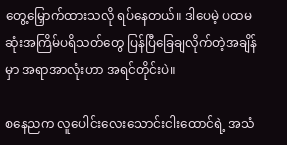တွေ့မြှောက်ထားသလို ရပ်နေတယ်။ ဒါပေမဲ့ ပထမဆုံးအကြိမ်ပရိသတ်တွေ ပြန်ပြီခြေချလိုက်တဲ့အချိန်မှာ အရာအာလုံးဟာ အရင်တိုင်းပဲ။

စနေညက လူပေါင်းလေးသောင်းငါးထောင်ရဲ့ အသံ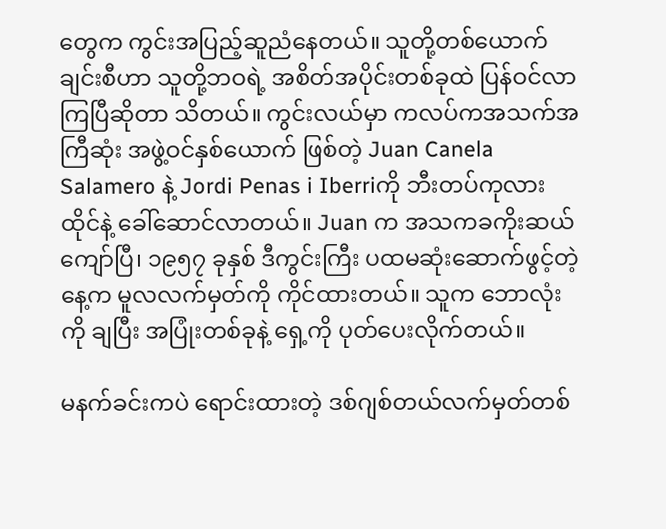တွေက ကွင်းအပြည့်ဆူညံနေတယ်။ သူတို့တစ်ယောက်ချင်းစီဟာ သူတို့ဘဝရဲ့ အစိတ်အပိုင်းတစ်ခုထဲ ပြန်ဝင်လာကြပြီဆိုတာ သိတယ်။ ကွင်းလယ်မှာ ကလပ်ကအသက်အကြီဆုံး အဖွဲ့ဝင်နှစ်ယောက် ဖြစ်တဲ့ Juan Canela Salamero နဲ့ Jordi Penas i Iberriကို ဘီးတပ်ကုလားထိုင်နဲ့ ခေါ်ဆောင်လာတယ်။ Juan က အသကခကိုးဆယ်ကျော်ပြီ၊ ၁၉၅၇ ခုနှစ် ဒီကွင်းကြီး ပထမဆုံးဆောက်ဖွင့်တဲ့နေ့က မူလလက်မှတ်ကို ကိုင်ထားတယ်။ သူက ဘောလုံးကို ချပြီး အပြုံးတစ်ခုနဲ့ ရှေ့ကို ပုတ်ပေးလိုက်တယ်။

မနက်ခင်းကပဲ ရောင်းထားတဲ့ ဒစ်ဂျစ်တယ်လက်မှတ်တစ်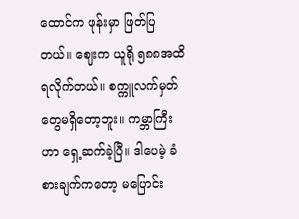ထောင်က ဖုန်းမှာ ဖြတ်ပြတယ်။ ဈေးက ယူရို ၅၈၈အထိရလိုက်တယ်။ စက္ကူလက်မှတ်တွေမရှိတော့ဘူး။ ကမ္ဘာကြီးဟာ ရှေ့ဆက်ခဲ့ပြီ။ ဒါပေမဲ့ ခံစားချက်ကတော့ မပြောင်း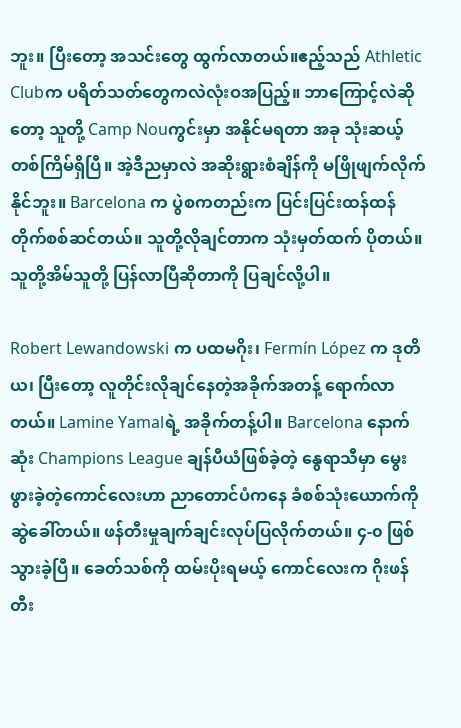ဘူး။ ပြီးတော့ အသင်းတွေ ထွက်လာတယ်။ဧည့်သည် Athletic Clubက ပရိတ်သတ်တွေကလဲလုံးဝအပြည့်။ ဘာကြောင့်လဲဆိုတော့ သူတို့ Camp Nouကွင်းမှာ အနိုင်မရတာ အခု သုံးဆယ့်တစ်ကြိမ်ရှိပြီ။ အဲ့ဒီညမှာလဲ အဆိုးရွားစံချိန်ကို မဖြိုဖျက်လိုက်နိုင်ဘူး။ Barcelona က ပွဲစကတည်းက ပြင်းပြင်းထန်ထန် တိုက်စစ်ဆင်တယ်။ သူတို့လိုချင်တာက သုံးမှတ်ထက် ပိုတယ်။ သူတို့အိမ်သူတို့ ပြန်လာပြီဆိုတာကို ပြချင်လို့ပါ။

Robert Lewandowski က ပထမဂိုး၊ Fermín López က ဒုတိယ၊ ပြီးတော့ လူတိုင်းလိုချင်နေတဲ့အခိုက်အတန့် ရောက်လာတယ်။ Lamine Yamalရဲ့ အခိုက်တန့်ပါ။ Barcelona နောက်ဆုံး Champions League ချန်ပီယံဖြစ်ခဲ့တဲ့ နွေရာသီမှာ မွေးဖွားခဲ့တဲ့ကောင်လေးဟာ ညာတောင်ပံကနေ ခံစစ်သုံးယောက်ကို ဆွဲခေါ်တယ်။ ဖန်တီးမှုချက်ချင်းလုပ်ပြလိုက်တယ်။ ၄-၀ ဖြစ်သွားခဲ့ပြီ။ ခေတ်သစ်ကို ထမ်းပိုးရမယ့် ကောင်လေးက ဂိုးဖန်တီး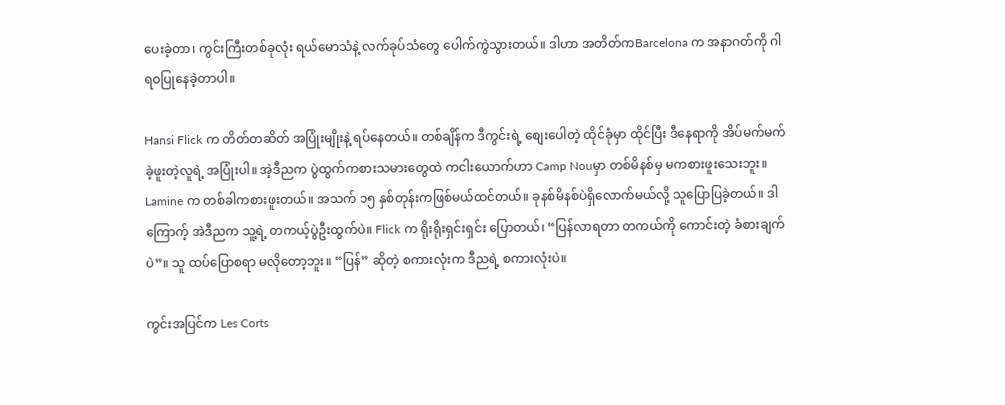ပေးခဲ့တာ၊ ကွင်းကြီးတစ်ခုလုံး ရယ်မောသံနဲ့ လက်ခုပ်သံတွေ ပေါက်ကွဲသွားတယ်။ ဒါဟာ အတိတ်ကBarcelona က အနာဂတ်ကို ဂါရဝပြုနေခဲ့တာပါ။

Hansi Flick က တိတ်တဆိတ် အပြုံးမျိုးနဲ့ ရပ်နေတယ်။ တစ်ချိန်က ဒီကွင်းရဲ့ စျေးပေါတဲ့ ထိုင်ခုံမှာ ထိုင်ပြီး ဒီနေရာကို အိပ်မက်မက်ခဲ့ဖူးတဲ့လူရဲ့ အပြုံးပါ။ အဲ့ဒီညက ပွဲထွက်ကစားသမားတွေထဲ ကငါးယောက်ဟာ Camp Nouမှာ တစ်မိနစ်မှ မကစားဖူးသေးဘူး။ Lamine က တစ်ခါကစားဖူးတယ်။ အသက် ၁၅ နှစ်တုန်းကဖြစ်မယ်ထင်တယ်။ ခုနစ်မိနစ်ပဲရှိလောက်မယ်လို့ သူပြောပြခဲ့တယ်။ ဒါကြောက့် အဲဒီညက သူ့ရဲ့ တကယ့်ပွဲဦးထွက်ပဲ။ Flick က ရိုးရိုးရှင်းရှင်း ပြောတယ်၊ “ပြန်လာရတာ တကယ်ကို ကောင်းတဲ့ ခံစားချက်ပဲ”။ သူ ထပ်ပြောစရာ မလိုတော့ဘူး။ “ပြန်” ဆိုတဲ့ စကားလုံးက ဒီညရဲ့ စကားလုံးပဲ။

ကွင်းအပြင်က Les Corts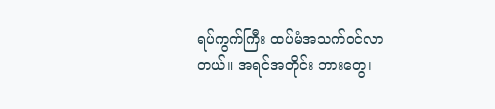ရပ်ကွက်ကြီး ထပ်မံအသက်ဝင်လာတယ်။ အရင်အတိုင်း ဘားတွေ၊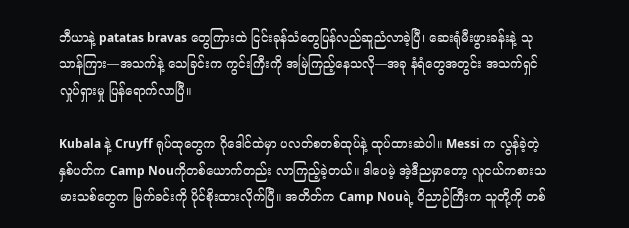ဘီယာနဲ့ patatas bravas တွေကြားထဲ ငြင်းခုန်သံတွေပြန်လည်ဆူညံလာခဲ့ပြီ၊ ဆေးရုံမီးဖွားခန်းနဲ့ သုသာန်ကြား—အသက်နဲ့ သေခြင်းက ကွင်းကြီးကို အမြဲကြည့်နေသလို—အခု နံရံတွေအတွင်း အသက်ရှင်လှုပ်ရှားမှု ပြန်ရောက်လာပြီ။

Kubala နဲ့ Cruyff ရုပ်ထုတွေက ဂိုဒေါင်ထဲမှာ ပလတ်စတစ်ထုပ်နဲ့ ထုပ်ထားဆဲပါ။ Messi က လွန်ခဲ့တဲ့ နှစ်ပတ်က Camp Nouကိုတစ်ယောက်တည်း လာကြည့်ခဲ့တယ်။ ဒါပေမဲ့ အဲ့ဒီညမှာတော့ လူငယ်ကစားသမားသစ်တွေက မြက်ခင်းကို ပိုင်စိုးထားလိုက်ပြီ။ အတိတ်က Camp Nouရဲ့ ဝိညာဉ်ကြီးက သူတို့ကို တစ်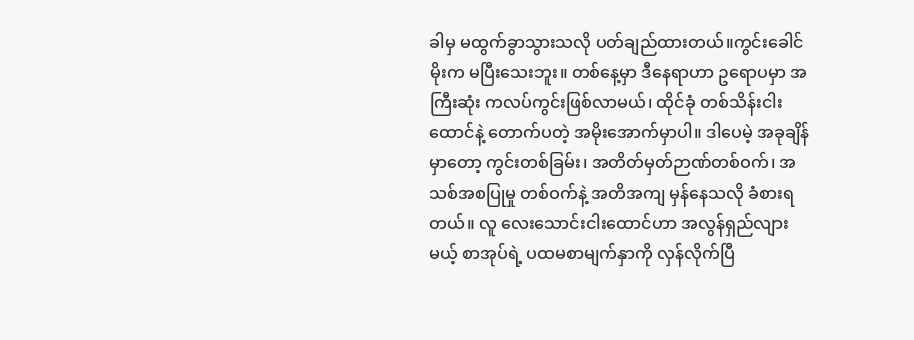ခါမှ မထွက်ခွာသွားသလို ပတ်ချည်ထားတယ်။ကွင်းခေါင်မိုးက မပြီးသေးဘူး။ တစ်နေ့မှာ ဒီနေရာဟာ ဥရောပမှာ အကြီးဆုံး ကလပ်ကွင်းဖြစ်လာမယ်၊ ထိုင်ခုံ တစ်သိန်းငါးထောင်နဲ့ တောက်ပတဲ့ အမိုးအောက်မှာပါ။ ဒါပေမဲ့ အခုချိန်မှာတော့ ကွင်းတစ်ခြမ်း၊ အတိတ်မှတ်ဉာဏ်တစ်ဝက်၊ အသစ်အစပြုမှု တစ်ဝက်နဲ့ အတိအကျ မှန်နေသလို ခံစားရတယ်။ လူ လေးသောင်းငါးထောင်ဟာ အလွန်ရှည်လျားမယ့် စာအုပ်ရဲ့ ပထမစာမျက်နှာကို လှန်လိုက်ပြီ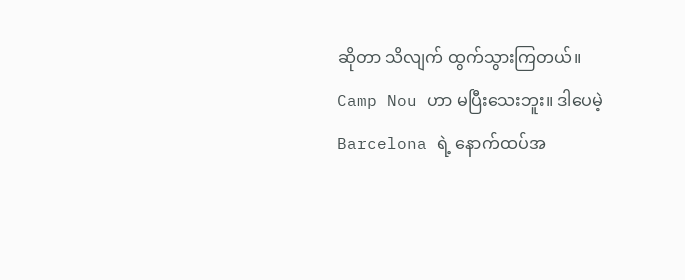ဆိုတာ သိလျက် ထွက်သွားကြတယ်။
Camp Nou ဟာ မပြီးသေးဘူး။ ဒါပေမဲ့ Barcelona ရဲ့ နောက်ထပ်အ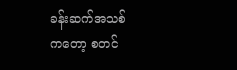ခန်းဆက်အသစ်
ကတော့ စတင်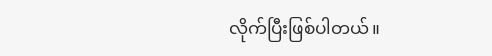လိုက်ပြီးဖြစ်ပါတယ်။